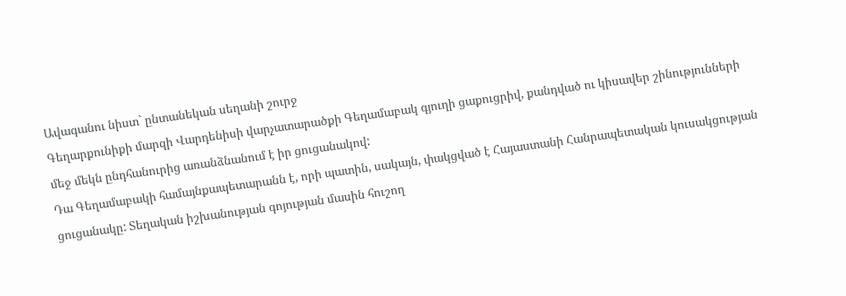Ավագանու նիստ` ընտանեկան սեղանի շուրջ
Գեղարքունիքի մարզի Վարդենիսի վարչատարածքի Գեղամաբակ գյուղի ցաքուցրիվ, քանդված ու կիսավեր շինությունների մեջ մեկն ընդհանուրից առանձնանում է իր ցուցանակով:
Դա Գեղամաբակի համայնքապետարանն է, որի պատին, սակայն, փակցված է Հայաստանի Հանրապետական կուսակցության ցուցանակը: Տեղական իշխանության գոյության մասին հուշող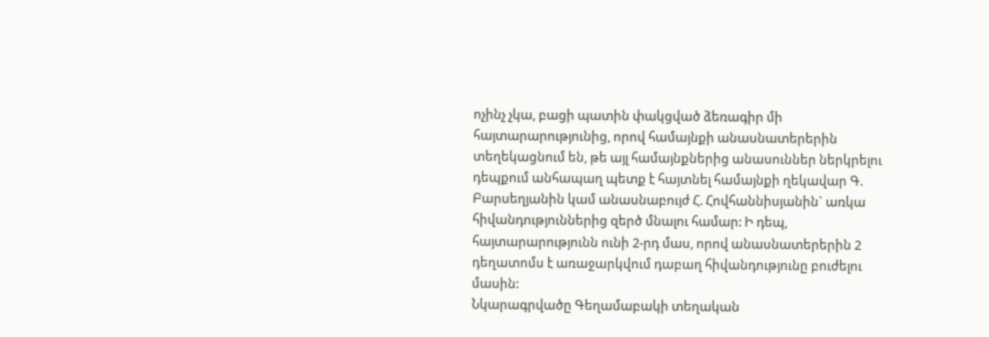ոչինչ չկա, բացի պատին փակցված ձեռագիր մի հայտարարությունից, որով համայնքի անասնատերերին տեղեկացնում են, թե այլ համայնքներից անասուններ ներկրելու դեպքում անհապաղ պետք է հայտնել համայնքի ղեկավար Գ. Բարսեղյանին կամ անասնաբույժ Հ. Հովհաննիսյանին` առկա հիվանդություններից զերծ մնալու համար: Ի դեպ, հայտարարությունն ունի 2-րդ մաս, որով անասնատերերին 2 դեղատոմս է առաջարկվում դաբաղ հիվանդությունը բուժելու մասին:
Նկարագրվածը Գեղամաբակի տեղական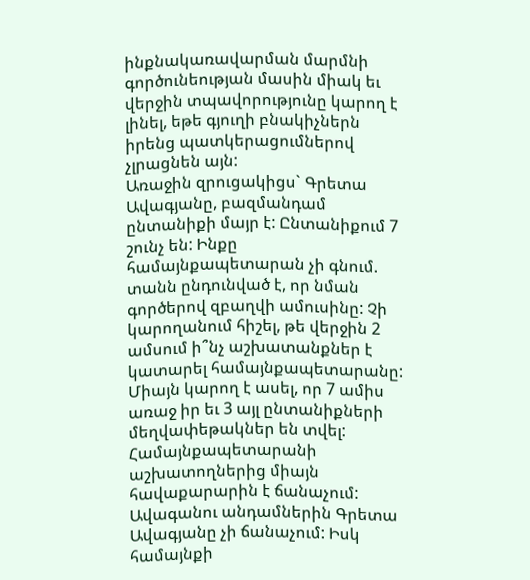ինքնակառավարման մարմնի գործունեության մասին միակ եւ վերջին տպավորությունը կարող է լինել, եթե գյուղի բնակիչներն իրենց պատկերացումներով չլրացնեն այն:
Առաջին զրուցակիցս` Գրետա Ավագյանը, բազմանդամ ընտանիքի մայր է: Ընտանիքում 7 շունչ են: Ինքը համայնքապետարան չի գնում. տանն ընդունված է, որ նման գործերով զբաղվի ամուսինը: Չի կարողանում հիշել, թե վերջին 2 ամսում ի՞նչ աշխատանքներ է կատարել համայնքապետարանը: Միայն կարող է ասել, որ 7 ամիս առաջ իր եւ 3 այլ ընտանիքների մեղվափեթակներ են տվել: Համայնքապետարանի աշխատողներից միայն հավաքարարին է ճանաչում: Ավագանու անդամներին Գրետա Ավագյանը չի ճանաչում: Իսկ համայնքի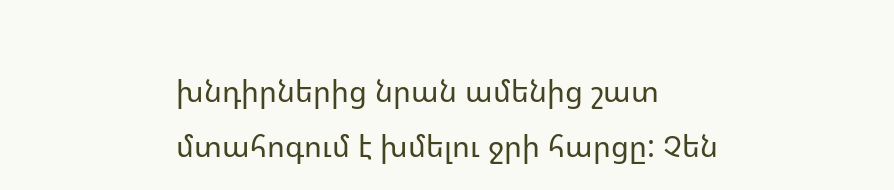խնդիրներից նրան ամենից շատ մտահոգում է խմելու ջրի հարցը: Չեն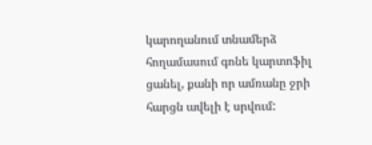կարողանում տնամերձ հողամասում գոնե կարտոֆիլ ցանել, քանի որ ամռանը ջրի հարցն ավելի է սրվում: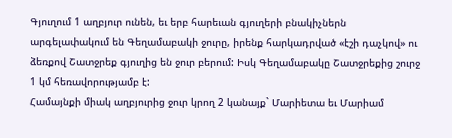Գյուղում 1 աղբյուր ունեն, եւ երբ հարեւան գյուղերի բնակիչներն արգելափակում են Գեղամաբակի ջուրը, իրենք հարկադրված «էշի դաչկով» ու ձեռքով Շատջրեք գյուղից են ջուր բերում: Իսկ Գեղամաբակը Շատջրեքից շուրջ 1 կմ հեռավորությամբ է:
Համայնքի միակ աղբյուրից ջուր կրող 2 կանայք` Մարիետա եւ Մարիամ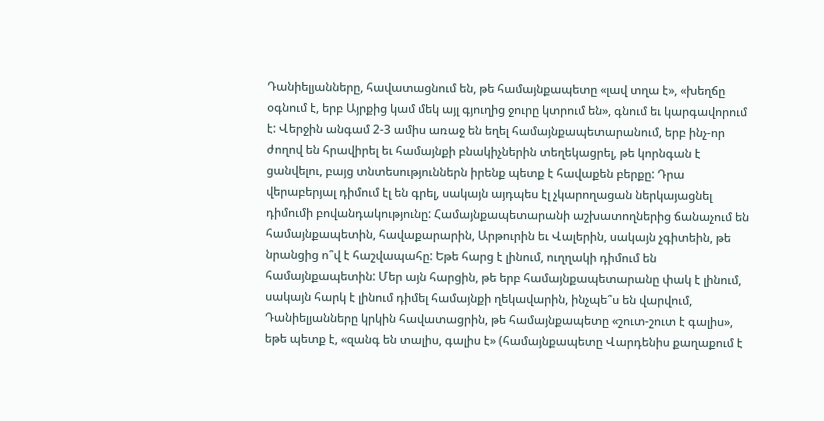Դանիելյանները, հավատացնում են, թե համայնքապետը «լավ տղա է», «խեղճը օգնում է, երբ Այրքից կամ մեկ այլ գյուղից ջուրը կտրում են», գնում եւ կարգավորում է: Վերջին անգամ 2-3 ամիս առաջ են եղել համայնքապետարանում, երբ ինչ-որ ժողով են հրավիրել եւ համայնքի բնակիչներին տեղեկացրել, թե կորնգան է ցանվելու, բայց տնտեսություններն իրենք պետք է հավաքեն բերքը: Դրա վերաբերյալ դիմում էլ են գրել, սակայն այդպես էլ չկարողացան ներկայացնել դիմումի բովանդակությունը: Համայնքապետարանի աշխատողներից ճանաչում են համայնքապետին, հավաքարարին, Արթուրին եւ Վալերին, սակայն չգիտեին, թե նրանցից ո՞վ է հաշվապահը: Եթե հարց է լինում, ուղղակի դիմում են համայնքապետին: Մեր այն հարցին, թե երբ համայնքապետարանը փակ է լինում, սակայն հարկ է լինում դիմել համայնքի ղեկավարին, ինչպե՞ս են վարվում, Դանիելյանները կրկին հավատացրին, թե համայնքապետը «շուտ-շուտ է գալիս», եթե պետք է, «զանգ են տալիս, գալիս է» (համայնքապետը Վարդենիս քաղաքում է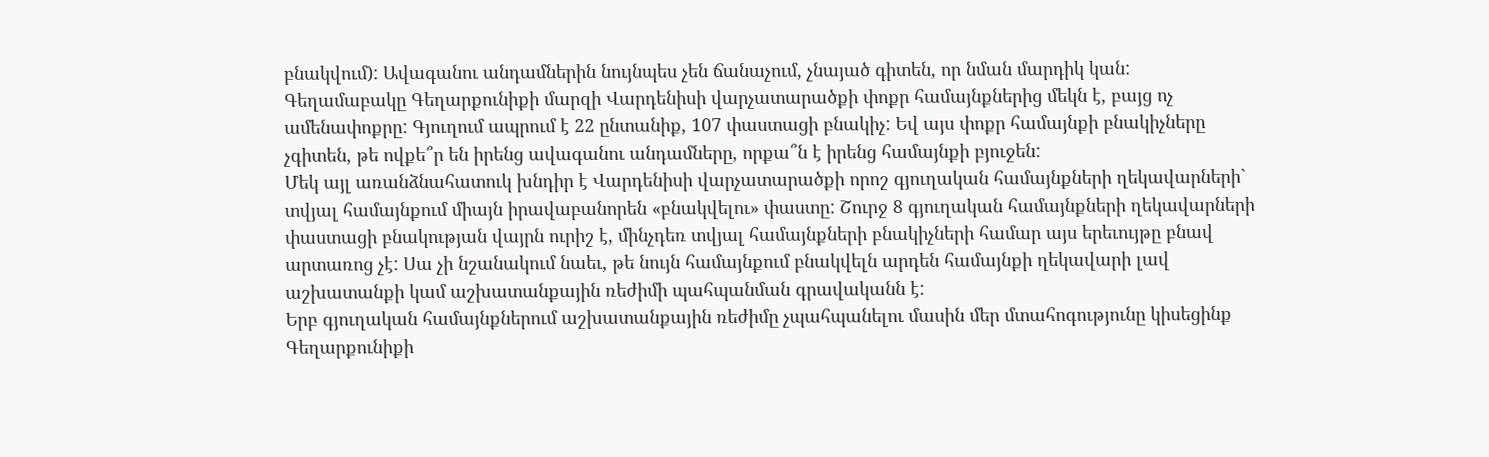բնակվում): Ավագանու անդամներին նույնպես չեն ճանաչում, չնայած գիտեն, որ նման մարդիկ կան:
Գեղամաբակը Գեղարքունիքի մարզի Վարդենիսի վարչատարածքի փոքր համայնքներից մեկն է, բայց ոչ ամենափոքրը: Գյուղում ապրում է 22 ընտանիք, 107 փաստացի բնակիչ: Եվ այս փոքր համայնքի բնակիչները չգիտեն, թե ովքե՞ր են իրենց ավագանու անդամները, որքա՞ն է իրենց համայնքի բյուջեն:
Մեկ այլ առանձնահատուկ խնդիր է Վարդենիսի վարչատարածքի որոշ գյուղական համայնքների ղեկավարների` տվյալ համայնքում միայն իրավաբանորեն «բնակվելու» փաստը: Շուրջ 8 գյուղական համայնքների ղեկավարների փաստացի բնակության վայրն ուրիշ է, մինչդեռ տվյալ համայնքների բնակիչների համար այս երեւույթը բնավ արտառոց չէ: Սա չի նշանակում նաեւ, թե նույն համայնքում բնակվելն արդեն համայնքի ղեկավարի լավ աշխատանքի կամ աշխատանքային ռեժիմի պահպանման գրավականն է:
Երբ գյուղական համայնքներում աշխատանքային ռեժիմը չպահպանելու մասին մեր մտահոգությունը կիսեցինք Գեղարքունիքի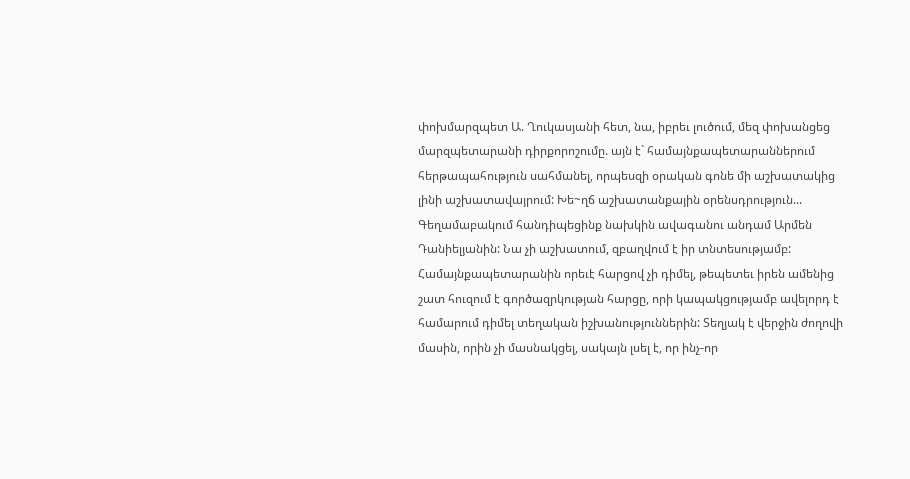փոխմարզպետ Ա. Ղուկասյանի հետ, նա, իբրեւ լուծում, մեզ փոխանցեց մարզպետարանի դիրքորոշումը. այն է` համայնքապետարաններում հերթապահություն սահմանել, որպեսզի օրական գոնե մի աշխատակից լինի աշխատավայրում: Խե~ղճ աշխատանքային օրենսդրություն...
Գեղամաբակում հանդիպեցինք նախկին ավագանու անդամ Արմեն Դանիելյանին: Նա չի աշխատում, զբաղվում է իր տնտեսությամբ: Համայնքապետարանին որեւէ հարցով չի դիմել, թեպետեւ իրեն ամենից շատ հուզում է գործազրկության հարցը, որի կապակցությամբ ավելորդ է համարում դիմել տեղական իշխանություններին: Տեղյակ է վերջին ժողովի մասին, որին չի մասնակցել, սակայն լսել է, որ ինչ-որ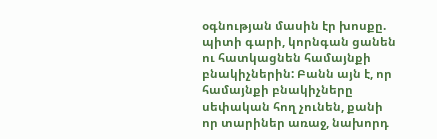օգնության մասին էր խոսքը. պիտի գարի, կորնգան ցանեն ու հատկացնեն համայնքի բնակիչներին: Բանն այն է, որ համայնքի բնակիչները սեփական հող չունեն, քանի որ տարիներ առաջ, նախորդ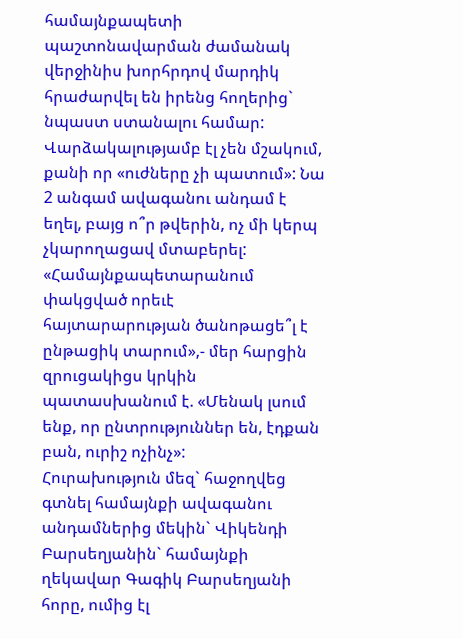համայնքապետի պաշտոնավարման ժամանակ վերջինիս խորհրդով մարդիկ հրաժարվել են իրենց հողերից` նպաստ ստանալու համար:
Վարձակալությամբ էլ չեն մշակում, քանի որ «ուժները չի պատում»: Նա 2 անգամ ավագանու անդամ է եղել, բայց ո՞ր թվերին, ոչ մի կերպ չկարողացավ մտաբերել: «Համայնքապետարանում փակցված որեւէ հայտարարության ծանոթացե՞լ է ընթացիկ տարում»,- մեր հարցին զրուցակիցս կրկին պատասխանում է. «Մենակ լսում ենք, որ ընտրություններ են, էդքան բան, ուրիշ ոչինչ»:
Հուրախություն մեզ` հաջողվեց գտնել համայնքի ավագանու անդամներից մեկին` Վիկենդի Բարսեղյանին` համայնքի ղեկավար Գագիկ Բարսեղյանի հորը, ումից էլ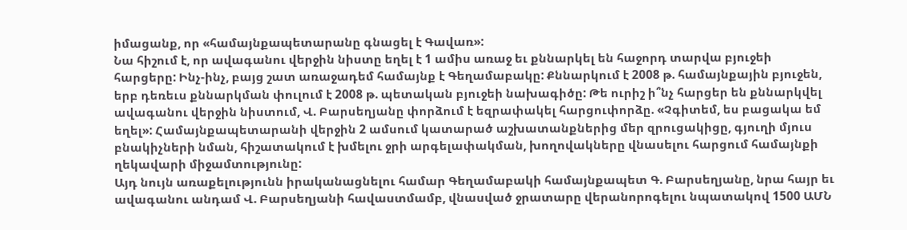իմացանք, որ «համայնքապետարանը գնացել է Գավառ»:
Նա հիշում է, որ ավագանու վերջին նիստը եղել է 1 ամիս առաջ եւ քննարկել են հաջորդ տարվա բյուջեի հարցերը: Ինչ-ինչ, բայց շատ առաջադեմ համայնք է Գեղամաբակը: Քննարկում է 2008 թ. համայնքային բյուջեն, երբ դեռեւս քննարկման փուլում է 2008 թ. պետական բյուջեի նախագիծը: Թե ուրիշ ի՞նչ հարցեր են քննարկվել ավագանու վերջին նիստում, Վ. Բարսեղյանը փորձում է եզրափակել հարցուփորձը. «Չգիտեմ, ես բացակա եմ եղել»: Համայնքապետարանի վերջին 2 ամսում կատարած աշխատանքներից մեր զրուցակիցը, գյուղի մյուս բնակիչների նման, հիշատակում է խմելու ջրի արգելափակման, խողովակները վնասելու հարցում համայնքի ղեկավարի միջամտությունը:
Այդ նույն առաքելությունն իրականացնելու համար Գեղամաբակի համայնքապետ Գ. Բարսեղյանը, նրա հայր եւ ավագանու անդամ Վ. Բարսեղյանի հավաստմամբ, վնասված ջրատարը վերանորոգելու նպատակով 1500 ԱՄՆ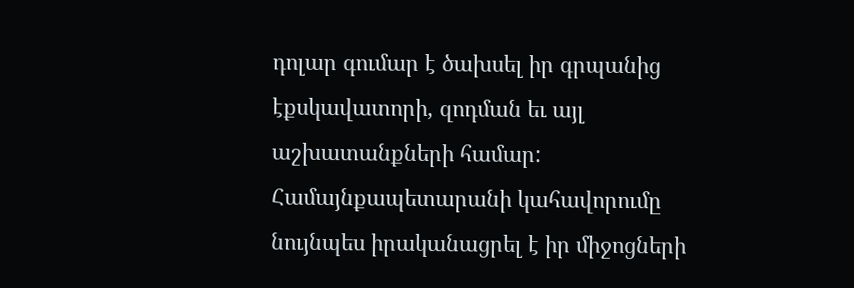դոլար գումար է ծախսել իր գրպանից էքսկավատորի, զոդման եւ այլ աշխատանքների համար: Համայնքապետարանի կահավորումը նույնպես իրականացրել է իր միջոցների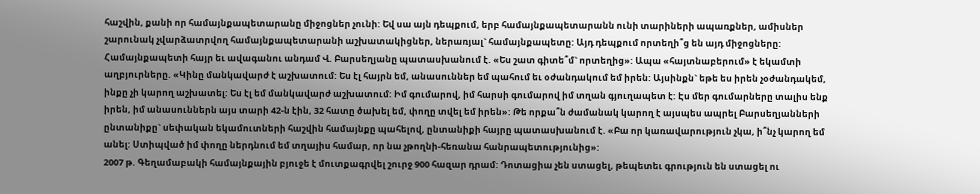հաշվին, քանի որ համայնքապետարանը միջոցներ չունի: Եվ սա այն դեպքում, երբ համայնքապետարանն ունի տարիների ապառքներ, ամիսներ շարունակ չվարձատրվող համայնքապետարանի աշխատակիցներ, ներառյալ` համայնքապետը: Այդ դեպքում որտեղի՞ց են այդ միջոցները: Համայնքապետի հայր եւ ավագանու անդամ Վ. Բարսեղյանը պատասխանում է. «Ես շատ գիտե՞մ` որտեղից»: Ապա «հայտնաբերում» է եկամտի աղբյուրները. «Կինը մանկավարժ է աշխատում: Ես էլ հայրն եմ, անասուններ եմ պահում եւ օժանդակում եմ իրեն: Այսինքն` եթե ես իրեն չօժանդակեմ, ինքը չի կարող աշխատել: Ես էլ եմ մանկավարժ աշխատում: Իմ գումարով, իմ հարսի գումարով իմ տղան գյուղապետ է: Էս մեր գումարները տալիս ենք իրեն, իմ անասուններն այս տարի 42-ն էին, 32 հատը ծախել եմ, փողը տվել եմ իրեն»: Թե որքա՞ն ժամանակ կարող է այսպես ապրել Բարսեղյանների ընտանիքը` սեփական եկամուտների հաշվին համայնքը պահելով, ընտանիքի հայրը պատասխանում է. «Բա որ կառավարություն չկա, ի՞նչ կարող եմ անել: Ստիպված իմ փողը ներդնում եմ տղայիս համար, որ նա չթողնի-հեռանա հանրապետությունից»:
2007 թ. Գեղամաբակի համայնքային բյուջե է մուտքագրվել շուրջ 900 հազար դրամ: Դոտացիա չեն ստացել, թեպետեւ գրություն են ստացել ու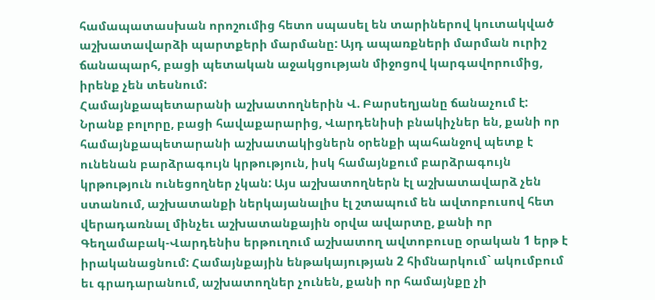համապատասխան որոշումից հետո սպասել են տարիներով կուտակված աշխատավարձի պարտքերի մարմանը: Այդ ապառքների մարման ուրիշ ճանապարհ, բացի պետական աջակցության միջոցով կարգավորումից, իրենք չեն տեսնում:
Համայնքապետարանի աշխատողներին Վ. Բարսեղյանը ճանաչում է: Նրանք բոլորը, բացի հավաքարարից, Վարդենիսի բնակիչներ են, քանի որ համայնքապետարանի աշխատակիցներն օրենքի պահանջով պետք է ունենան բարձրագույն կրթություն, իսկ համայնքում բարձրագույն կրթություն ունեցողներ չկան: Այս աշխատողներն էլ աշխատավարձ չեն ստանում, աշխատանքի ներկայանալիս էլ շտապում են ավտոբուսով հետ վերադառնալ մինչեւ աշխատանքային օրվա ավարտը, քանի որ Գեղամաբակ-Վարդենիս երթուղում աշխատող ավտոբուսը օրական 1 երթ է իրականացնում: Համայնքային ենթակայության 2 հիմնարկում` ակումբում եւ գրադարանում, աշխատողներ չունեն, քանի որ համայնքը չի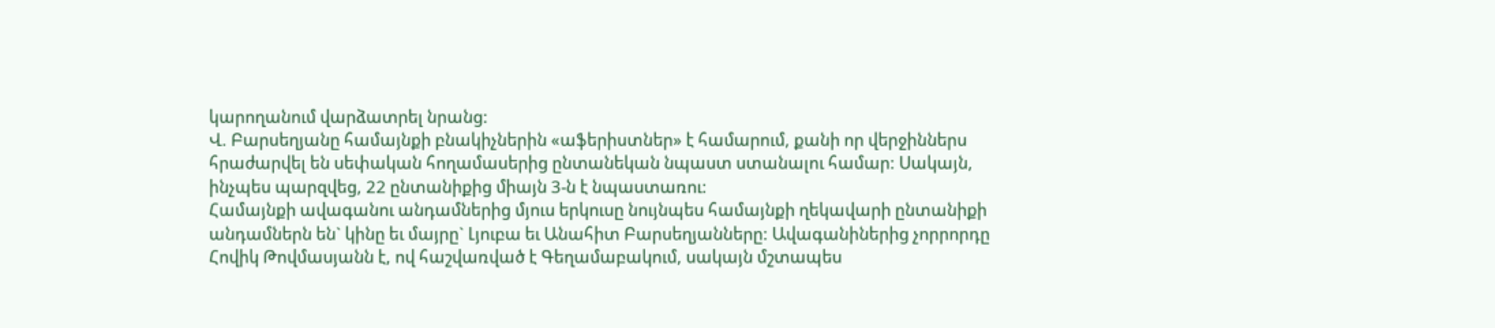կարողանում վարձատրել նրանց:
Վ. Բարսեղյանը համայնքի բնակիչներին «աֆերիստներ» է համարում, քանի որ վերջիններս հրաժարվել են սեփական հողամասերից ընտանեկան նպաստ ստանալու համար: Սակայն, ինչպես պարզվեց, 22 ընտանիքից միայն 3-ն է նպաստառու:
Համայնքի ավագանու անդամներից մյուս երկուսը նույնպես համայնքի ղեկավարի ընտանիքի անդամներն են` կինը եւ մայրը` Լյուբա եւ Անահիտ Բարսեղյանները: Ավագանիներից չորրորդը Հովիկ Թովմասյանն է, ով հաշվառված է Գեղամաբակում, սակայն մշտապես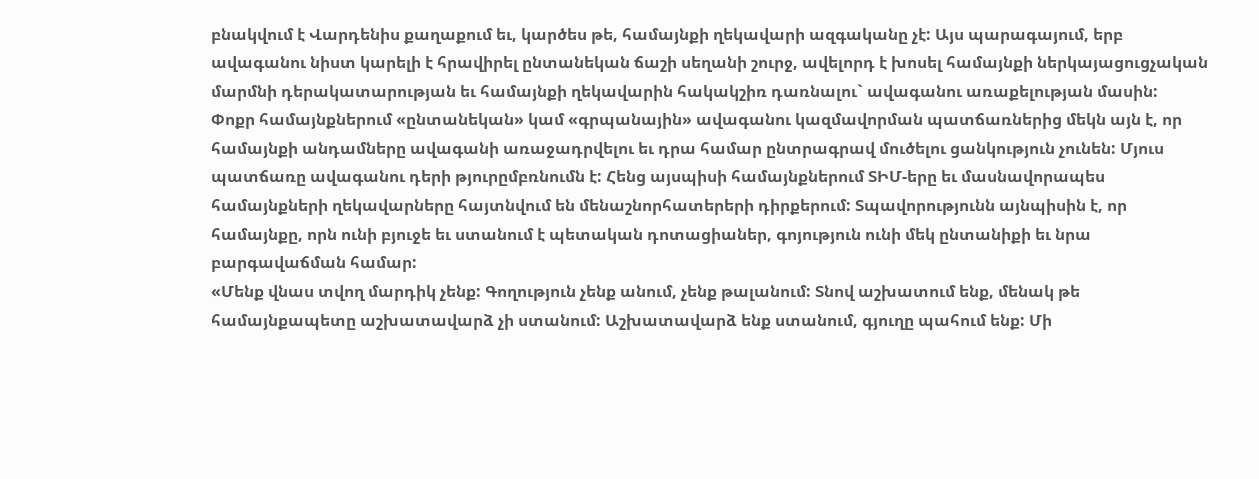բնակվում է Վարդենիս քաղաքում եւ, կարծես թե, համայնքի ղեկավարի ազգականը չէ: Այս պարագայում, երբ ավագանու նիստ կարելի է հրավիրել ընտանեկան ճաշի սեղանի շուրջ, ավելորդ է խոսել համայնքի ներկայացուցչական մարմնի դերակատարության եւ համայնքի ղեկավարին հակակշիռ դառնալու` ավագանու առաքելության մասին:
Փոքր համայնքներում «ընտանեկան» կամ «գրպանային» ավագանու կազմավորման պատճառներից մեկն այն է, որ համայնքի անդամները ավագանի առաջադրվելու եւ դրա համար ընտրագրավ մուծելու ցանկություն չունեն: Մյուս պատճառը ավագանու դերի թյուրըմբռնումն է: Հենց այսպիսի համայնքներում ՏԻՄ-երը եւ մասնավորապես համայնքների ղեկավարները հայտնվում են մենաշնորհատերերի դիրքերում: Տպավորությունն այնպիսին է, որ համայնքը, որն ունի բյուջե եւ ստանում է պետական դոտացիաներ, գոյություն ունի մեկ ընտանիքի եւ նրա բարգավաճման համար:
«Մենք վնաս տվող մարդիկ չենք: Գողություն չենք անում, չենք թալանում: Տնով աշխատում ենք, մենակ թե համայնքապետը աշխատավարձ չի ստանում: Աշխատավարձ ենք ստանում, գյուղը պահում ենք: Մի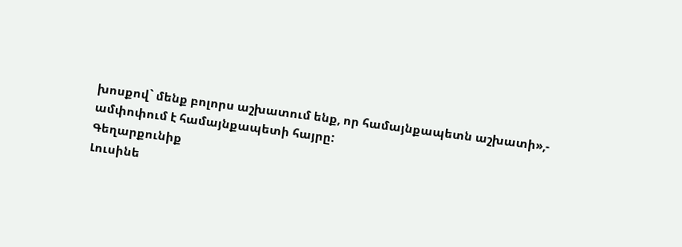խոսքով` մենք բոլորս աշխատում ենք, որ համայնքապետն աշխատի»,- ամփոփում է համայնքապետի հայրը:
Գեղարքունիք
Լուսինե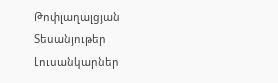Թոփլաղալցյան
Տեսանյութեր
Լուսանկարներ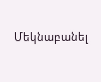Մեկնաբանել